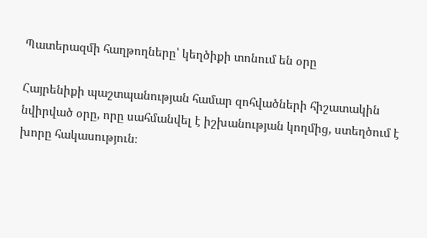Պատերազմի հաղթողները՝ կեղծիքի տոնում են օրը

Հայրենիքի պաշտպանության համար զոհվածների հիշատակին նվիրված օրը, որը սահմանվել է իշխանության կողմից, ստեղծում է խորը հակասություն։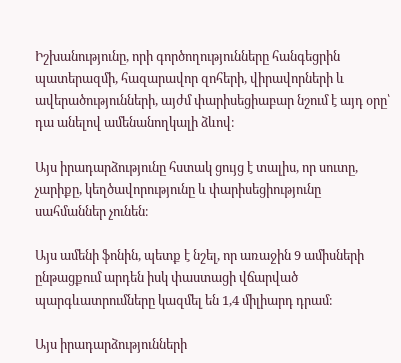Իշխանությունը, որի գործողությունները հանգեցրին պատերազմի, հազարավոր զոհերի, վիրավորների և ավերածությունների, այժմ փարիսեցիաբար նշում է այդ օրը՝ դա անելով ամենանողկալի ձևով։

Այս իրադարձությունը հստակ ցույց է տալիս, որ սուտը, չարիքը, կեղծավորությունը և փարիսեցիությունը սահմաններ չունեն։

Այս ամենի ֆոնին, պետք է նշել, որ առաջին 9 ամիսների ընթացքում արդեն իսկ փաստացի վճարված պարգևատրումները կազմել են 1,4 միլիարդ դրամ։

Այս իրադարձությունների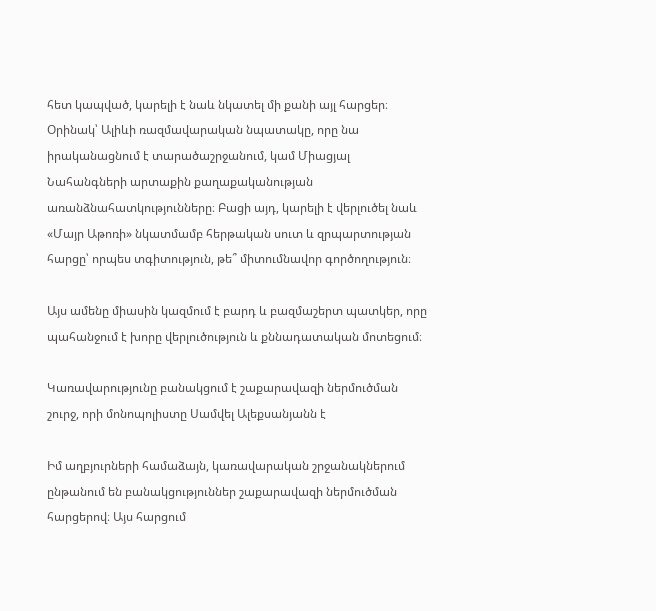հետ կապված, կարելի է նաև նկատել մի քանի այլ հարցեր։ Օրինակ՝ Ալիևի ռազմավարական նպատակը, որը նա իրականացնում է տարածաշրջանում, կամ Միացյալ Նահանգների արտաքին քաղաքականության առանձնահատկությունները։ Բացի այդ, կարելի է վերլուծել նաև «Մայր Աթոռի» նկատմամբ հերթական սուտ և զրպարտության հարցը՝ որպես տգիտություն, թե՞ միտումնավոր գործողություն։

Այս ամենը միասին կազմում է բարդ և բազմաշերտ պատկեր, որը պահանջում է խորը վերլուծություն և քննադատական մոտեցում։

Կառավարությունը բանակցում է շաքարավազի ներմուծման շուրջ, որի մոնոպոլիստը Սամվել Ալեքսանյանն է

Իմ աղբյուրների համաձայն, կառավարական շրջանակներում ընթանում են բանակցություններ շաքարավազի ներմուծման հարցերով։ Այս հարցում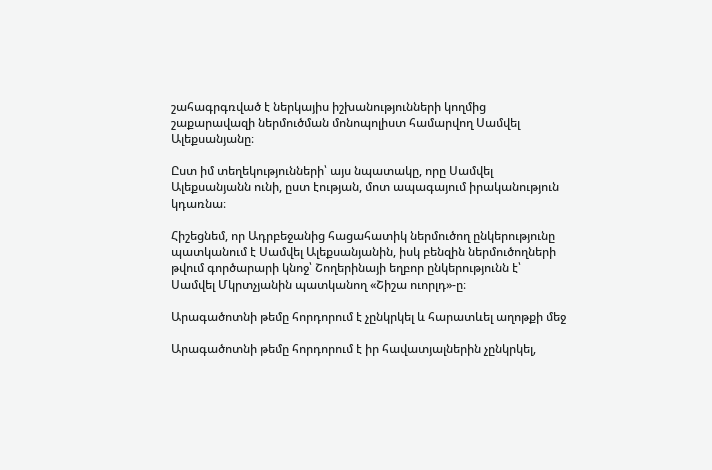շահագրգռված է ներկայիս իշխանությունների կողմից շաքարավազի ներմուծման մոնոպոլիստ համարվող Սամվել Ալեքսանյանը։

Ըստ իմ տեղեկությունների՝ այս նպատակը, որը Սամվել Ալեքսանյանն ունի, ըստ էության, մոտ ապագայում իրականություն կդառնա։

Հիշեցնեմ, որ Ադրբեջանից հացահատիկ ներմուծող ընկերությունը պատկանում է Սամվել Ալեքսանյանին, իսկ բենզին ներմուծողների թվում գործարարի կնոջ՝ Շողերինայի եղբոր ընկերությունն է՝ Սամվել Մկրտչյանին պատկանող «Շիշա ուորլդ»-ը։

Արագածոտնի թեմը հորդորում է չընկրկել և հարատևել աղոթքի մեջ

Արագածոտնի թեմը հորդորում է իր հավատյալներին չընկրկել,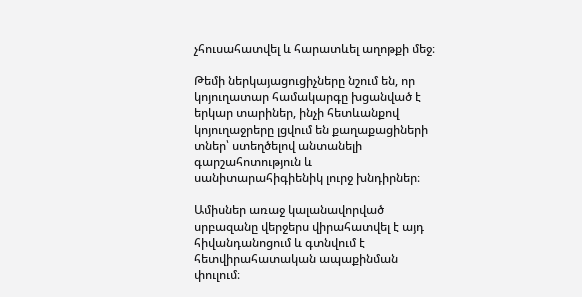չհուսահատվել և հարատևել աղոթքի մեջ։

Թեմի ներկայացուցիչները նշում են, որ կոյուղատար համակարգը խցանված է երկար տարիներ, ինչի հետևանքով կոյուղաջրերը լցվում են քաղաքացիների տներ՝ ստեղծելով անտանելի գարշահոտություն և սանիտարահիգիենիկ լուրջ խնդիրներ։

Ամիսներ առաջ կալանավորված սրբազանը վերջերս վիրահատվել է այդ հիվանդանոցում և գտնվում է հետվիրահատական ապաքինման փուլում։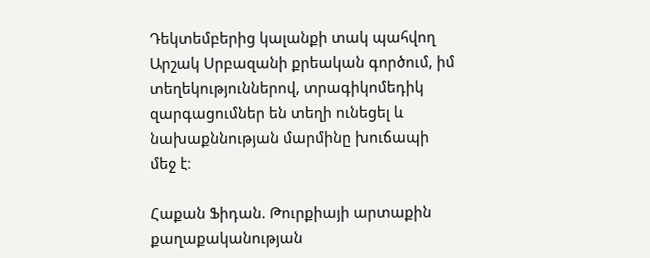Դեկտեմբերից կալանքի տակ պահվող Արշակ Սրբազանի քրեական գործում, իմ տեղեկություններով, տրագիկոմեդիկ զարգացումներ են տեղի ունեցել և նախաքննության մարմինը խուճապի մեջ է։

Հաքան Ֆիդան. Թուրքիայի արտաքին քաղաքականության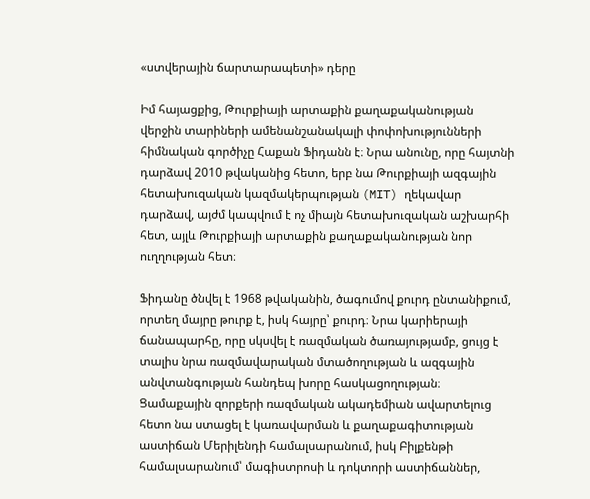«ստվերային ճարտարապետի» դերը

Իմ հայացքից, Թուրքիայի արտաքին քաղաքականության վերջին տարիների ամենանշանակալի փոփոխությունների հիմնական գործիչը Հաքան Ֆիդանն է։ Նրա անունը, որը հայտնի դարձավ 2010 թվականից հետո, երբ նա Թուրքիայի ազգային հետախուզական կազմակերպության (MIT) ղեկավար դարձավ, այժմ կապվում է ոչ միայն հետախուզական աշխարհի հետ, այլև Թուրքիայի արտաքին քաղաքականության նոր ուղղության հետ։

Ֆիդանը ծնվել է 1968 թվականին, ծագումով քուրդ ընտանիքում, որտեղ մայրը թուրք է, իսկ հայրը՝ քուրդ։ Նրա կարիերայի ճանապարհը, որը սկսվել է ռազմական ծառայությամբ, ցույց է տալիս նրա ռազմավարական մտածողության և ազգային անվտանգության հանդեպ խորը հասկացողության։ Ցամաքային զորքերի ռազմական ակադեմիան ավարտելուց հետո նա ստացել է կառավարման և քաղաքագիտության աստիճան Մերիլենդի համալսարանում, իսկ Բիլքենթի համալսարանում՝ մագիստրոսի և դոկտորի աստիճաններ,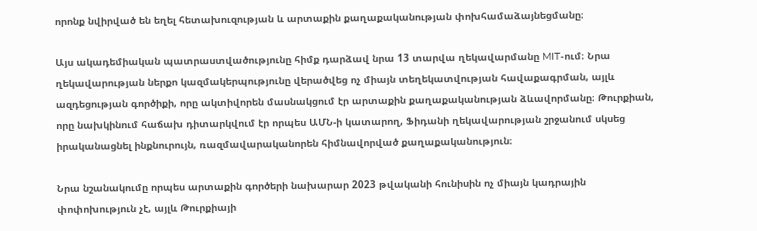որոնք նվիրված են եղել հետախուզության և արտաքին քաղաքականության փոխհամաձայնեցմանը։

Այս ակադեմիական պատրաստվածությունը հիմք դարձավ նրա 13 տարվա ղեկավարմանը MIT-ում։ Նրա ղեկավարության ներքո կազմակերպությունը վերածվեց ոչ միայն տեղեկատվության հավաքագրման, այլև ազդեցության գործիքի, որը ակտիվորեն մասնակցում էր արտաքին քաղաքականության ձևավորմանը։ Թուրքիան, որը նախկինում հաճախ դիտարկվում էր որպես ԱՄՆ-ի կատարող, Ֆիդանի ղեկավարության շրջանում սկսեց իրականացնել ինքնուրույն, ռազմավարականորեն հիմնավորված քաղաքականություն։

Նրա նշանակումը որպես արտաքին գործերի նախարար 2023 թվականի հունիսին ոչ միայն կադրային փոփոխություն չէ, այլև Թուրքիայի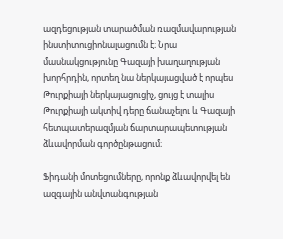ազդեցության տարածման ռազմավարության ինստիտուցիոնալացումն է։ Նրա մասնակցությունը Գազայի խաղաղության խորհրդին, որտեղ նա ներկայացված է որպես Թուրքիայի ներկայացուցիչ, ցույց է տալիս Թուրքիայի ակտիվ դերը ճանաչելու և Գազայի հետպատերազմյան ճարտարապետության ձևավորման գործընթացում։

Ֆիդանի մոտեցումները, որոնք ձևավորվել են ազգային անվտանգության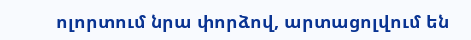ոլորտում նրա փորձով, արտացոլվում են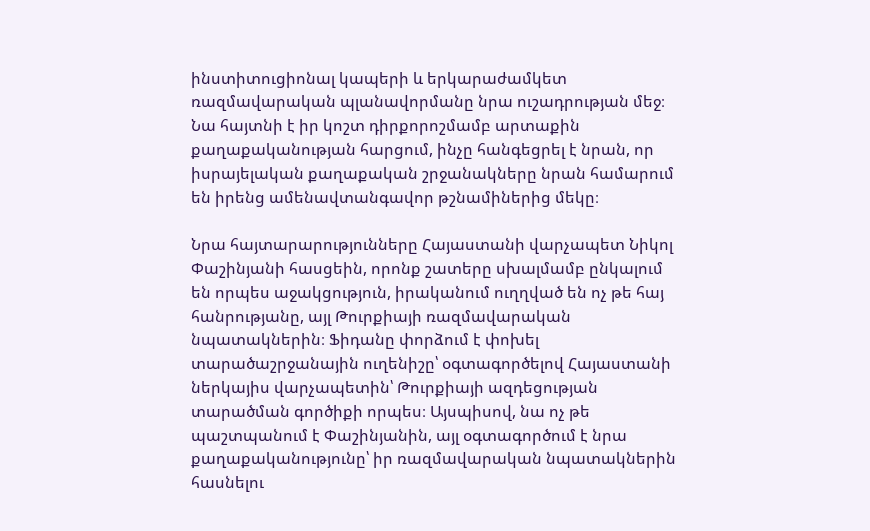ինստիտուցիոնալ կապերի և երկարաժամկետ ռազմավարական պլանավորմանը նրա ուշադրության մեջ։ Նա հայտնի է իր կոշտ դիրքորոշմամբ արտաքին քաղաքականության հարցում, ինչը հանգեցրել է նրան, որ իսրայելական քաղաքական շրջանակները նրան համարում են իրենց ամենավտանգավոր թշնամիներից մեկը։

Նրա հայտարարությունները Հայաստանի վարչապետ Նիկոլ Փաշինյանի հասցեին, որոնք շատերը սխալմամբ ընկալում են որպես աջակցություն, իրականում ուղղված են ոչ թե հայ հանրությանը, այլ Թուրքիայի ռազմավարական նպատակներին։ Ֆիդանը փորձում է փոխել տարածաշրջանային ուղենիշը՝ օգտագործելով Հայաստանի ներկայիս վարչապետին՝ Թուրքիայի ազդեցության տարածման գործիքի որպես։ Այսպիսով, նա ոչ թե պաշտպանում է Փաշինյանին, այլ օգտագործում է նրա քաղաքականությունը՝ իր ռազմավարական նպատակներին հասնելու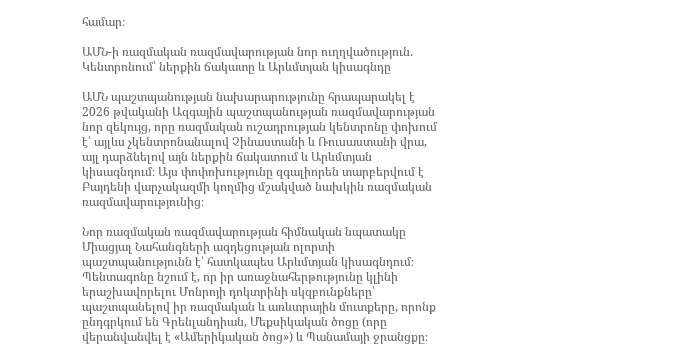համար։

ԱՄՆ-ի ռազմական ռազմավարության նոր ուղղվածություն. Կենտրոնում՝ ներքին ճակատը և Արևմտյան կիսագնդը

ԱՄՆ պաշտպանության նախարարությունը հրապարակել է 2026 թվականի Ազգային պաշտպանության ռազմավարության նոր զեկույց, որը ռազմական ուշադրության կենտրոնը փոխում է՝ այլևս չկենտրոնանալով Չինաստանի և Ռուսաստանի վրա, այլ դարձնելով այն ներքին ճակատում և Արևմտյան կիսագնդում։ Այս փոփոխությունը զգալիորեն տարբերվում է Բայդենի վարչակազմի կողմից մշակված նախկին ռազմական ռազմավարությունից։

Նոր ռազմական ռազմավարության հիմնական նպատակը Միացյալ Նահանգների ազդեցության ոլորտի պաշտպանությունն է՝ հատկապես Արևմտյան կիսագնդում։ Պենտագոնը նշում է, որ իր առաջնահերթությունը կլինի երաշխավորելու Մոնրոյի դոկտրինի սկզբունքները՝ պաշտպանելով իր ռազմական և առևտրային մուտքերը, որոնք ընդգրկում են Գրենլանդիան, Մեքսիկական ծոցը (որը վերանվանվել է «Ամերիկական ծոց») և Պանամայի ջրանցքը։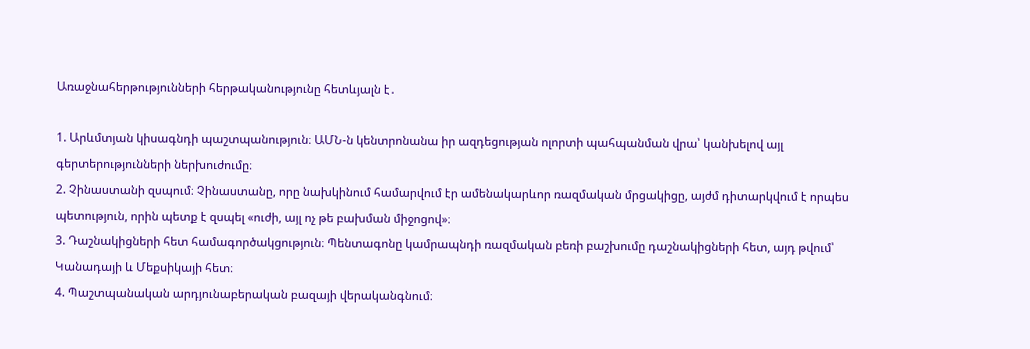Առաջնահերթությունների հերթականությունը հետևյալն է․

1. Արևմտյան կիսագնդի պաշտպանություն։ ԱՄՆ-ն կենտրոնանա իր ազդեցության ոլորտի պահպանման վրա՝ կանխելով այլ գերտերությունների ներխուժումը։
2. Չինաստանի զսպում։ Չինաստանը, որը նախկինում համարվում էր ամենակարևոր ռազմական մրցակիցը, այժմ դիտարկվում է որպես պետություն, որին պետք է զսպել «ուժի, այլ ոչ թե բախման միջոցով»։
3. Դաշնակիցների հետ համագործակցություն։ Պենտագոնը կամրապնդի ռազմական բեռի բաշխումը դաշնակիցների հետ, այդ թվում՝ Կանադայի և Մեքսիկայի հետ։
4. Պաշտպանական արդյունաբերական բազայի վերականգնում։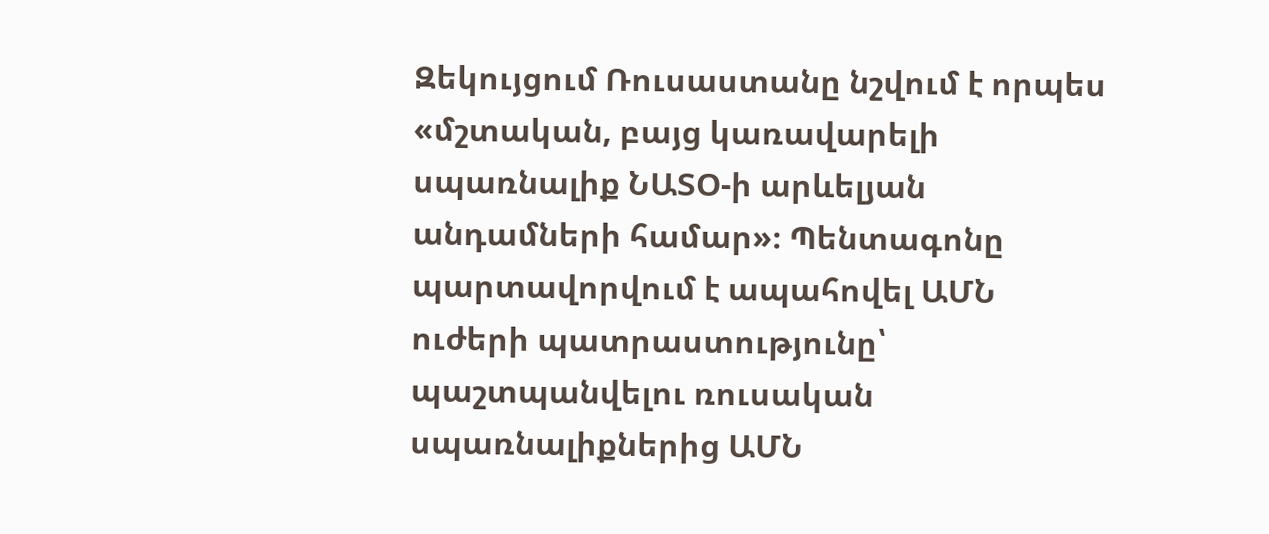Զեկույցում Ռուսաստանը նշվում է որպես «մշտական, բայց կառավարելի սպառնալիք ՆԱՏՕ-ի արևելյան անդամների համար»։ Պենտագոնը պարտավորվում է ապահովել ԱՄՆ ուժերի պատրաստությունը՝ պաշտպանվելու ռուսական սպառնալիքներից ԱՄՆ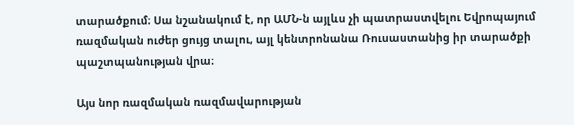տարածքում։ Սա նշանակում է, որ ԱՄՆ-ն այլևս չի պատրաստվելու Եվրոպայում ռազմական ուժեր ցույց տալու, այլ կենտրոնանա Ռուսաստանից իր տարածքի պաշտպանության վրա։

Այս նոր ռազմական ռազմավարության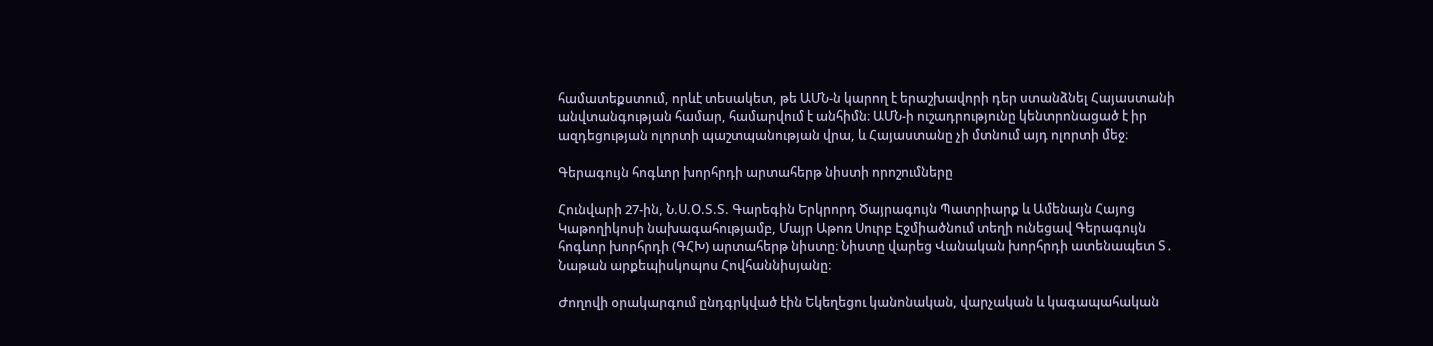համատեքստում, որևէ տեսակետ, թե ԱՄՆ-ն կարող է երաշխավորի դեր ստանձնել Հայաստանի անվտանգության համար, համարվում է անհիմն։ ԱՄՆ-ի ուշադրությունը կենտրոնացած է իր ազդեցության ոլորտի պաշտպանության վրա, և Հայաստանը չի մտնում այդ ոլորտի մեջ։

Գերագույն հոգևոր խորհրդի արտահերթ նիստի որոշումները

Հունվարի 27-ին, Ն.Ս.Օ.Տ.Տ. Գարեգին Երկրորդ Ծայրագույն Պատրիարք և Ամենայն Հայոց Կաթողիկոսի նախագահությամբ, Մայր Աթոռ Սուրբ Էջմիածնում տեղի ունեցավ Գերագույն հոգևոր խորհրդի (ԳՀԽ) արտահերթ նիստը։ Նիստը վարեց Վանական խորհրդի ատենապետ Տ․ Նաթան արքեպիսկոպոս Հովհաննիսյանը։

Ժողովի օրակարգում ընդգրկված էին Եկեղեցու կանոնական, վարչական և կագապահական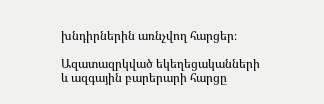խնդիրներին առնչվող հարցեր։

Ազատազրկված եկեղեցականների և ազգային բարերարի հարցը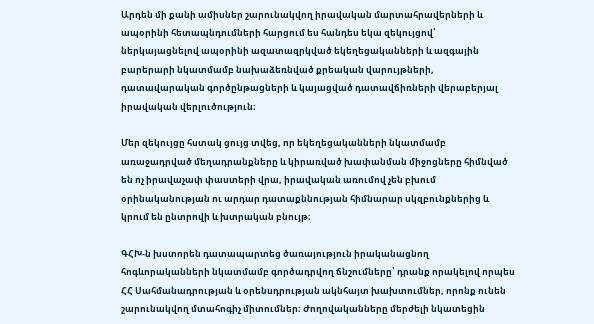Արդեն մի քանի ամիսներ շարունակվող իրավական մարտահրավերների և ապօրինի հետապնդումների հարցում ես հանդես եկա զեկույցով՝ ներկայացնելով ապօրինի ազատազրկված եկեղեցականների և ազգային բարերարի նկատմամբ նախաձեռնված քրեական վարույթների, դատավարական գործընթացների և կայացված դատավճիռների վերաբերյալ իրավական վերլուծություն։

Մեր զեկույցը հստակ ցույց տվեց, որ եկեղեցականների նկատմամբ առաջադրված մեղադրանքները և կիրառված խափանման միջոցները հիմնված են ոչ իրավաչափ փաստերի վրա, իրավական առումով չեն բխում օրինականության ու արդար դատաքննության հիմնարար սկզբունքներից և կրում են ընտրովի և խտրական բնույթ։

ԳՀԽ-ն խստորեն դատապարտեց ծառայություն իրականացնող հոգևորականների նկատմամբ գործադրվող ճնշումները՝ դրանք որակելով որպես ՀՀ Սահմանադրության և օրենսդրության ակնհայտ խախտումներ, որոնք ունեն շարունակվող մտահոգիչ միտումներ։ Ժողովականները մերժելի նկատեցին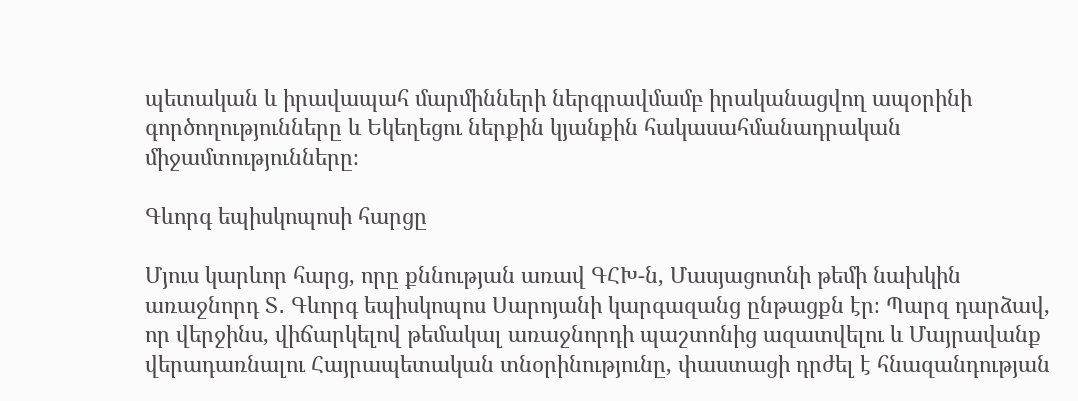պետական և իրավապահ մարմինների ներգրավմամբ իրականացվող ապօրինի գործողությունները և Եկեղեցու ներքին կյանքին հակասահմանադրական միջամտությունները։

Գևորգ եպիսկոպոսի հարցը

Մյուս կարևոր հարց, որը քննության առավ ԳՀԽ-ն, Մասյացոտնի թեմի նախկին առաջնորդ Տ․ Գևորգ եպիսկոպոս Սարոյանի կարգազանց ընթացքն էր։ Պարզ դարձավ, որ վերջինս, վիճարկելով թեմակալ առաջնորդի պաշտոնից ազատվելու և Մայրավանք վերադառնալու Հայրապետական տնօրինությունը, փաստացի դրժել է հնազանդության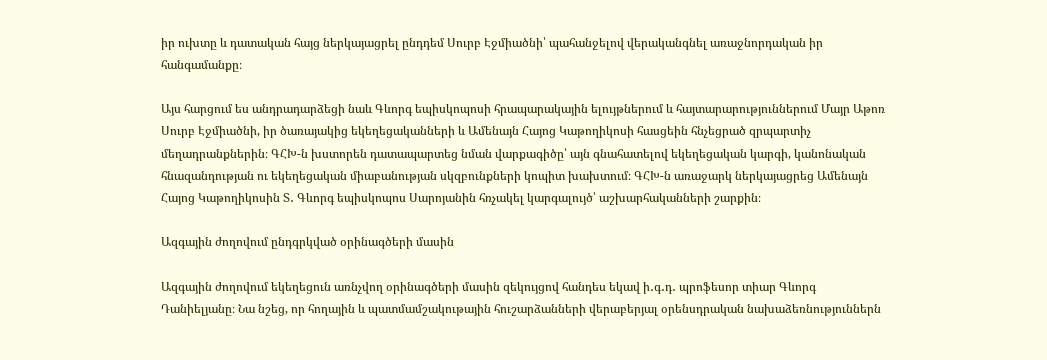իր ուխտը և դատական հայց ներկայացրել ընդդեմ Սուրբ Էջմիածնի՝ պահանջելով վերականգնել առաջնորդական իր հանգամանքը։

Այս հարցում ես անդրադարձեցի նաև Գևորգ եպիսկոպոսի հրապարակային ելույթներում և հայտարարություններում Մայր Աթոռ Սուրբ Էջմիածնի, իր ծառայակից եկեղեցականների և Ամենայն Հայոց Կաթողիկոսի հասցեին հնչեցրած զրպարտիչ մեղադրանքներին։ ԳՀԽ-ն խստորեն դատապարտեց նման վարքագիծը՝ այն գնահատելով եկեղեցական կարգի, կանոնական հնազանդության ու եկեղեցական միաբանության սկզբունքների կոպիտ խախտում։ ԳՀԽ-ն առաջարկ ներկայացրեց Ամենայն Հայոց Կաթողիկոսին Տ․ Գևորգ եպիսկոպոս Սարոյանին հռչակել կարգալույծ՝ աշխարհականների շարքին։

Ազգային ժողովում ընդգրկված օրինագծերի մասին

Ազգային ժողովում եկեղեցուն առնչվող օրինագծերի մասին զեկույցով հանդես եկավ ի․գ․դ․ պրոֆեսոր տիար Գևորգ Դանիելյանը։ Նա նշեց, որ հողային և պատմամշակութային հուշարձանների վերաբերյալ օրենսդրական նախաձեռնություններն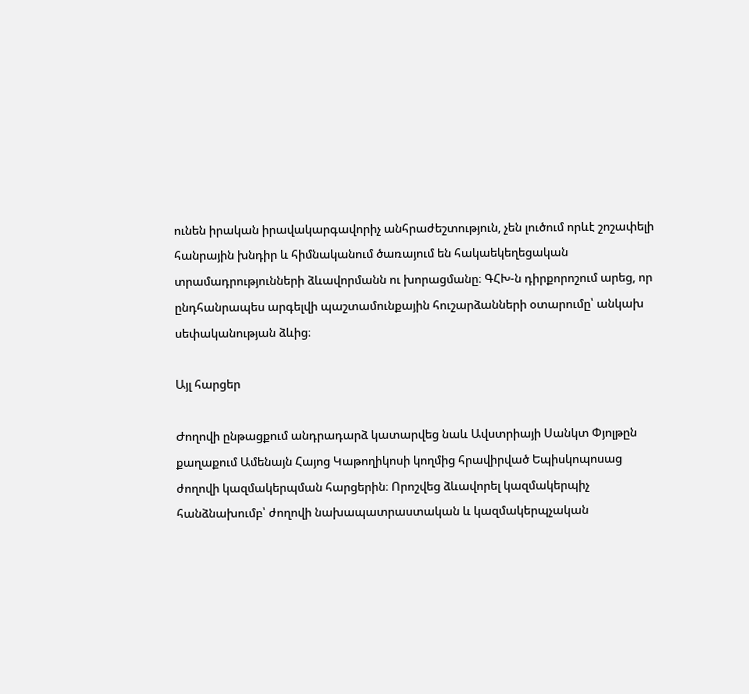ունեն իրական իրավակարգավորիչ անհրաժեշտություն, չեն լուծում որևէ շոշափելի հանրային խնդիր և հիմնականում ծառայում են հակաեկեղեցական տրամադրությունների ձևավորմանն ու խորացմանը։ ԳՀԽ-ն դիրքորոշում արեց, որ ընդհանրապես արգելվի պաշտամունքային հուշարձանների օտարումը՝ անկախ սեփականության ձևից։

Այլ հարցեր

Ժողովի ընթացքում անդրադարձ կատարվեց նաև Ավստրիայի Սանկտ Փյոլթըն քաղաքում Ամենայն Հայոց Կաթողիկոսի կողմից հրավիրված Եպիսկոպոսաց ժողովի կազմակերպման հարցերին։ Որոշվեց ձևավորել կազմակերպիչ հանձնախումբ՝ ժողովի նախապատրաստական և կազմակերպչական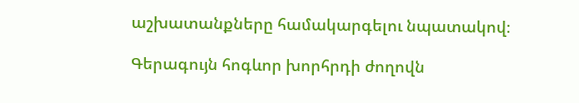աշխատանքները համակարգելու նպատակով։

Գերագույն հոգևոր խորհրդի ժողովն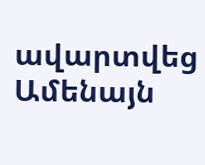ավարտվեց Ամենայն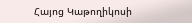Հայոց Կաթողիկոսի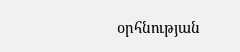օրհնության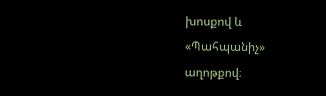խոսքով և «Պահպանիչ» աղոթքով։